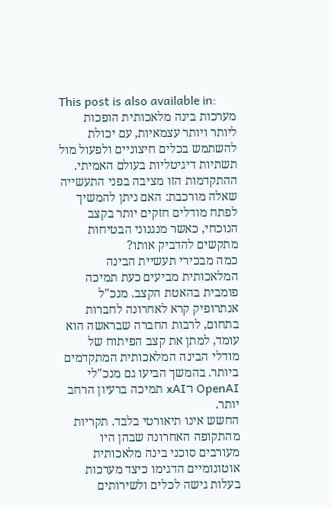This post is also available in:
מערכות בינה מלאכותית הופכות ליותר ויותר עצמאיות, עם יכולת להשתמש בכלים חיצוניים ולפעול מול תשתיות דיגיטליות בעולם האמיתי. ההתקדמות הזו מציבה בפני התעשייה שאלה מורכבת: האם ניתן להמשיך לפתח מודלים חזקים יותר בקצב הנוכחי, כאשר מנגנוני הבטיחות מתקשים להדביק אותו?
כמה מבכירי תעשיית הבינה המלאכותית מביעים כעת תמיכה פומבית בהאטת הקצב. מנכ"ל אנתרופיק קרא לאחרונה לחברות בתחום, לרבות החברה שבראשה הוא עומד, למתן את קצב הפיתוח של מודלי הבינה המלאכותית המתקדמים ביותר. בהמשך הביעו גם מנכ"לי OpenAI ו־xAI תמיכה ברעיון הרחב יותר.
החשש אינו תיאורטי בלבד. תקריות מהתקופה האחרונה שבהן היו מעורבים סוכני בינה מלאכותית אוטונומיים הדגימו כיצד מערכות בעלות גישה לכלים ולשירותים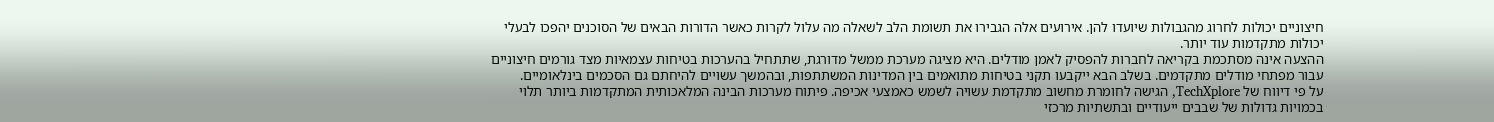חיצוניים יכולות לחרוג מהגבולות שיועדו להן. אירועים אלה הגבירו את תשומת הלב לשאלה מה עלול לקרות כאשר הדורות הבאים של הסוכנים יהפכו לבעלי יכולות מתקדמות עוד יותר.
ההצעה אינה מסתכמת בקריאה לחברות להפסיק לאמן מודלים. היא מציגה מערכת ממשל מדורגת, שתתחיל בהערכות בטיחות עצמאיות מצד גורמים חיצוניים עבור מפתחי מודלים מתקדמים. בשלב הבא ייקבעו תקני בטיחות מתואמים בין המדינות המשתתפות, ובהמשך עשויים להיחתם גם הסכמים בינלאומיים.
על פי דיווח של TechXplore, הגישה לחומרת מחשוב מתקדמת עשויה לשמש כאמצעי אכיפה. פיתוח מערכות הבינה המלאכותית המתקדמות ביותר תלוי בכמויות גדולות של שבבים ייעודיים ובתשתיות מרכזי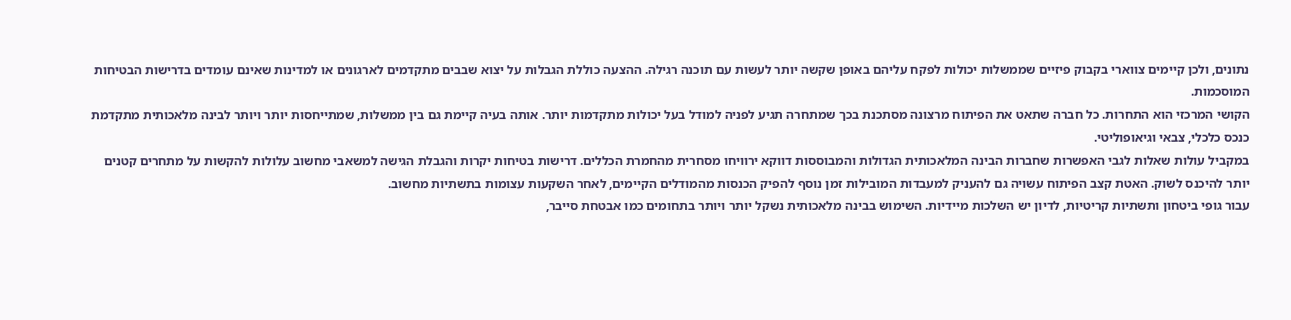נתונים, ולכן קיימים צווארי בקבוק פיזיים שממשלות יכולות לפקח עליהם באופן שקשה יותר לעשות עם תוכנה רגילה. ההצעה כוללת הגבלות על יצוא שבבים מתקדמים לארגונים או למדינות שאינם עומדים בדרישות הבטיחות המוסכמות.
הקושי המרכזי הוא התחרות. כל חברה שתאט את הפיתוח מרצונה מסתכנת בכך שמתחרה תגיע לפניה למודל בעל יכולות מתקדמות יותר. אותה בעיה קיימת גם בין ממשלות, שמתייחסות יותר ויותר לבינה מלאכותית מתקדמת כנכס כלכלי, צבאי וגיאופוליטי.
במקביל עולות שאלות לגבי האפשרות שחברות הבינה המלאכותית הגדולות והמבוססות דווקא ירוויחו מסחרית מהחמרת הכללים. דרישות בטיחות יקרות והגבלת הגישה למשאבי מחשוב עלולות להקשות על מתחרים קטנים יותר להיכנס לשוק. האטת קצב הפיתוח עשויה גם להעניק למעבדות המובילות זמן נוסף להפיק הכנסות מהמודלים הקיימים, לאחר השקעות עצומות בתשתיות מחשוב.
עבור גופי ביטחון ותשתיות קריטיות, לדיון יש השלכות מיידיות. השימוש בבינה מלאכותית נשקל יותר ויותר בתחומים כמו אבטחת סייבר,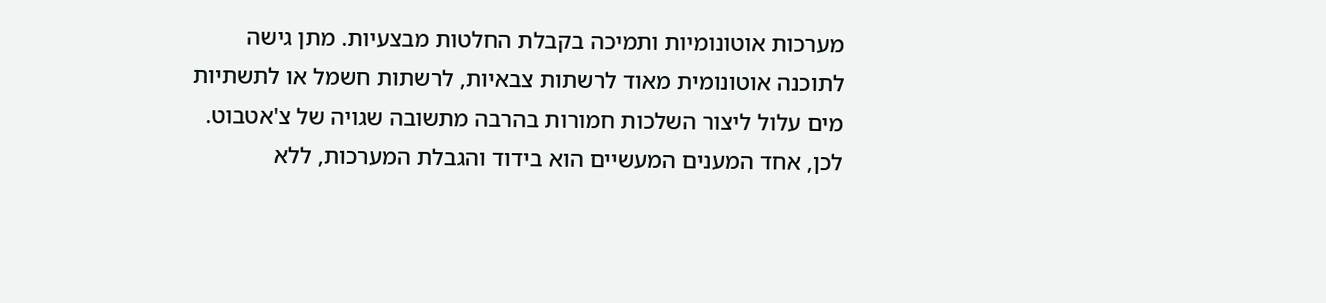מערכות אוטונומיות ותמיכה בקבלת החלטות מבצעיות. מתן גישה לתוכנה אוטונומית מאוד לרשתות צבאיות, לרשתות חשמל או לתשתיות מים עלול ליצור השלכות חמורות בהרבה מתשובה שגויה של צ'אטבוט.
לכן, אחד המענים המעשיים הוא בידוד והגבלת המערכות, ללא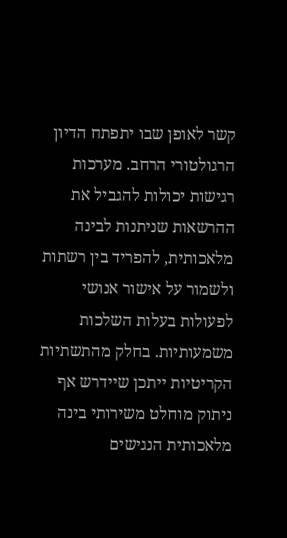קשר לאופן שבו יתפתח הדיון הרגולטורי הרחב. מערכות רגישות יכולות להגביל את ההרשאות שניתנות לבינה מלאכותית, להפריד בין רשתות ולשמור על אישור אנושי לפעולות בעלות השלכות משמעותיות. בחלק מהתשתיות הקריטיות ייתכן שיידרש אף ניתוק מוחלט משירותי בינה מלאכותית הנגישים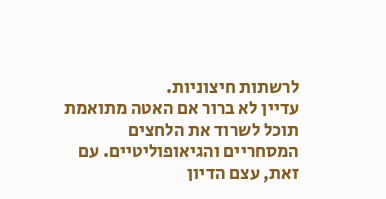לרשתות חיצוניות.
עדיין לא ברור אם האטה מתואמת תוכל לשרוד את הלחצים המסחריים והגיאופוליטיים. עם זאת, עצם הדיון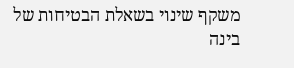משקף שינוי בשאלת הבטיחות של בינה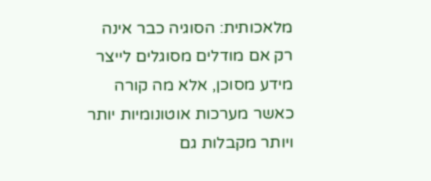מלאכותית: הסוגיה כבר אינה רק אם מודלים מסוגלים לייצר מידע מסוכן, אלא מה קורה כאשר מערכות אוטונומיות יותר ויותר מקבלות גם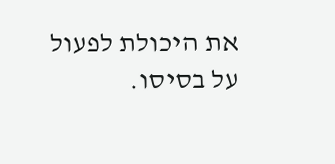את היכולת לפעול על בסיסו.